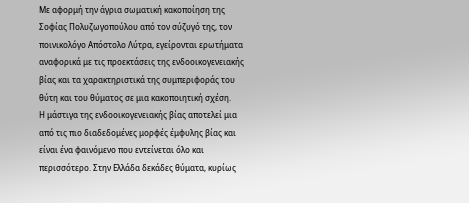Με αφορμή την άγρια σωματική κακοποίηση της Σοφίας Πολυζωγοπούλου από τον σύζυγό της, τον ποινικολόγο Απόστολο Λύτρα, εγείρονται ερωτήματα αναφορικά με τις προεκτάσεις της ενδοοικογενειακής βίας και τα χαρακτηριστικά της συμπεριφοράς του θύτη και του θύματος σε μια κακοποιητική σχέση.
Η μάστιγα της ενδοοικογενειακής βίας αποτελεί μια από τις πιο διαδεδομένες μορφές έμφυλης βίας και είναι ένα φαινόμενο που εντείνεται όλο και περισσότερο. Στην Ελλάδα δεκάδες θύματα, κυρίως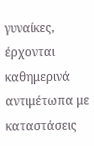γυναίκες, έρχονται καθημερινά αντιμέτωπα με καταστάσεις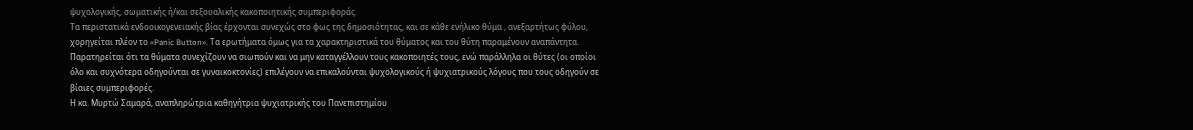ψυχολογικής, σωματικής ή/και σεξουαλικής κακοποιητικής συμπεριφοράς.
Τα περιστατικά ενδοοικογενειακής βίας έρχονται συνεχώς στο φως της δημοσιότητας, και σε κάθε ενήλικο θύμα , ανεξαρτήτως φύλου, χορηγείται πλέον το «Panic Button». Τα ερωτήματα όμως για τα χαρακτηριστικά του θύματος και του θύτη παραμένουν αναπάντητα. Παρατηρείται ότι τα θύματα συνεχίζουν να σιωπούν και να μην καταγγέλλουν τους κακοποιητές τους, ενώ παράλληλα οι θύτες (οι οποίοι όλο και συχνότερα οδηγούνται σε γυναικοκτονίες) επιλέγουν να επικαλούνται ψυχολογικούς ή ψυχιατρικούς λόγους που τους οδηγούν σε βίαιες συμπεριφορές.
Η κα. Μυρτώ Σαμαρά, αναπληρώτρια καθηγήτρια ψυχιατρικής του Πανεπιστημίου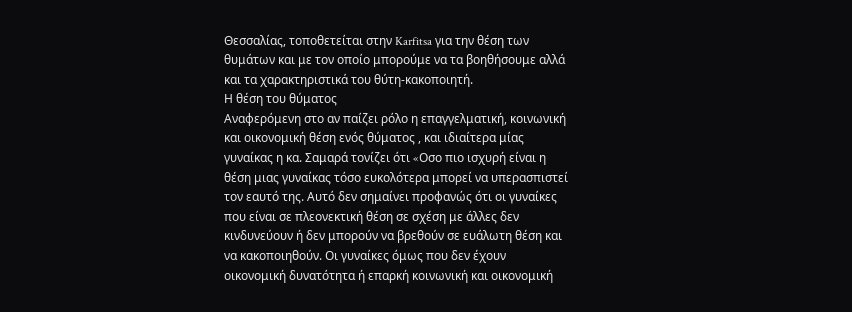Θεσσαλίας, τοποθετείται στην Karfitsa για την θέση των θυμάτων και με τον οποίο μπορούμε να τα βοηθήσουμε αλλά και τα χαρακτηριστικά του θύτη-κακοποιητή.
Η θέση του θύματος
Αναφερόμενη στο αν παίζει ρόλο η επαγγελματική, κοινωνική και οικονομική θέση ενός θύματος , και ιδιαίτερα μίας γυναίκας η κα. Σαμαρά τονίζει ότι «Oσο πιο ισχυρή είναι η θέση μιας γυναίκας τόσο ευκολότερα μπορεί να υπερασπιστεί τον εαυτό της. Αυτό δεν σημαίνει προφανώς ότι οι γυναίκες που είναι σε πλεονεκτική θέση σε σχέση με άλλες δεν κινδυνεύουν ή δεν μπορούν να βρεθούν σε ευάλωτη θέση και να κακοποιηθούν. Οι γυναίκες όμως που δεν έχουν οικονομική δυνατότητα ή επαρκή κοινωνική και οικονομική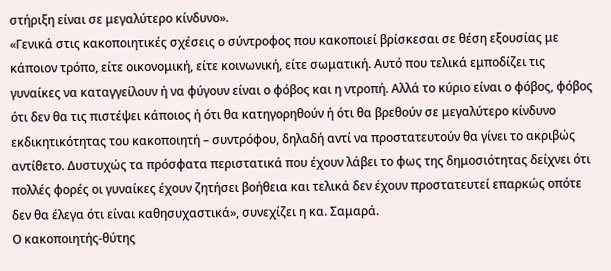στήριξη είναι σε μεγαλύτερο κίνδυνο».
«Γενικά στις κακοποιητικές σχέσεις ο σύντροφος που κακοποιεί βρίσκεσαι σε θέση εξουσίας με κάποιον τρόπο, είτε οικονομική, είτε κοινωνική, είτε σωματική. Αυτό που τελικά εμποδίζει τις γυναίκες να καταγγείλουν ή να φύγουν είναι ο φόβος και η ντροπή. Αλλά το κύριο είναι ο φόβος, φόβος ότι δεν θα τις πιστέψει κάποιος ή ότι θα κατηγορηθούν ή ότι θα βρεθούν σε μεγαλύτερο κίνδυνο εκδικητικότητας του κακοποιητή – συντρόφου, δηλαδή αντί να προστατευτούν θα γίνει το ακριβώς αντίθετο. Δυστυχώς τα πρόσφατα περιστατικά που έχουν λάβει το φως της δημοσιότητας δείχνει ότι πολλές φορές οι γυναίκες έχουν ζητήσει βοήθεια και τελικά δεν έχουν προστατευτεί επαρκώς οπότε δεν θα έλεγα ότι είναι καθησυχαστικά», συνεχίζει η κα. Σαμαρά.
Ο κακοποιητής-θύτης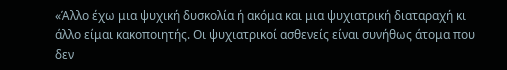«Άλλο έχω μια ψυχική δυσκολία ή ακόμα και μια ψυχιατρική διαταραχή κι άλλο είμαι κακοποιητής. Οι ψυχιατρικοί ασθενείς είναι συνήθως άτομα που δεν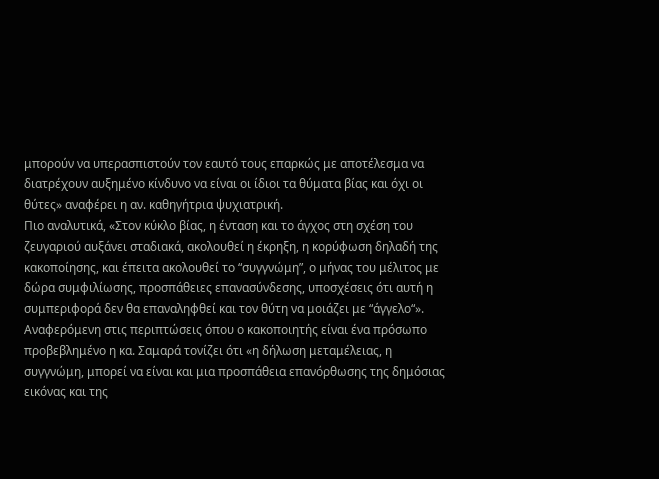μπορούν να υπερασπιστούν τον εαυτό τους επαρκώς με αποτέλεσμα να διατρέχουν αυξημένο κίνδυνο να είναι οι ίδιοι τα θύματα βίας και όχι οι θύτες» αναφέρει η αν. καθηγήτρια ψυχιατρική.
Πιο αναλυτικά, «Στον κύκλο βίας, η ένταση και το άγχος στη σχέση του ζευγαριού αυξάνει σταδιακά, ακολουθεί η έκρηξη, η κορύφωση δηλαδή της κακοποίησης, και έπειτα ακολουθεί το “συγγνώμη”, ο μήνας του μέλιτος με δώρα συμφιλίωσης, προσπάθειες επανασύνδεσης, υποσχέσεις ότι αυτή η συμπεριφορά δεν θα επαναληφθεί και τον θύτη να μοιάζει με “άγγελο“».
Αναφερόμενη στις περιπτώσεις όπου ο κακοποιητής είναι ένα πρόσωπο προβεβλημένο η κα. Σαμαρά τονίζει ότι «η δήλωση μεταμέλειας, η συγγνώμη, μπορεί να είναι και μια προσπάθεια επανόρθωσης της δημόσιας εικόνας και της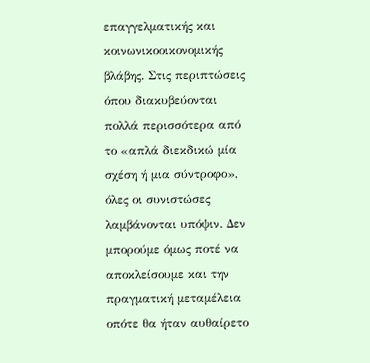επαγγελματικής και κοινωνικοοικονομικής βλάβης. Στις περιπτώσεις όπου διακυβεύονται πολλά περισσότερα από το «απλά διεκδικώ μία σχέση ή μια σύντροφο», όλες οι συνιστώσες λαμβάνονται υπόψιν. Δεν μπορούμε όμως ποτέ να αποκλείσουμε και την πραγματική μεταμέλεια οπότε θα ήταν αυθαίρετο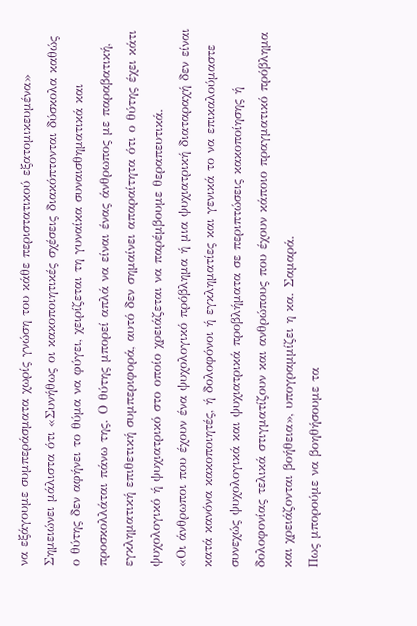να εξάγουμε συμπεράσματα χωρίς γνώση του κάθε περιστατικού εξατομικευμένα»
Σημειώνει μάλιστα ότι «Συνήθως οι κακοποιητικές σχέσεις διακόπτονται δύσκολα καθώς ο θύτης δεν αφήνει το θύμα να φύγει, χειρίζεται τη γυναίκα συναισθηματικά και προσκολλάται πάνω της. Ο θύτης μπορεί απλά να είναι ένας άνθρωπος με παραβατική, εγκληματική επιθετική συμπεριφορά, αυτό δεν σημαίνει απαραίτητα ότι ο θύτης έχει κάτι ψυχολογικό ή ψυχιατρικό στο οποίο χρειάζεται να παρέμβουμε θεραπευτικά.
«Οι άνθρωποι που έχουν ένα ψυχολογικό πρόβλημα ή μια ψυχιατρική διαταραχή δεν είναι κατά κανόνα κακοποιητές, ή δολοφόνοι ή εγκληματίες και γενικά το να επικαλούμαστε συνεχώς ψυχολογικά και ψυχιατρικά προβλήματα σε περιπτώσεις κακοποίησης ή δολοφονίας τελικά στιγματίζουν και ανθρώπους που έχουν κάποιο πραγματικό πρόβλημα και χρειάζονται βοήθεια», υπογραμμίζει η κα. Σαμαρά.
Πως μπορούμε να βοηθήσουμε τα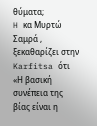θύματα;
H κα Μυρτώ Σαμρά , ξεκαθαρίζει στην Karfitsa ότι «Η βασική συνέπεια της βίας είναι η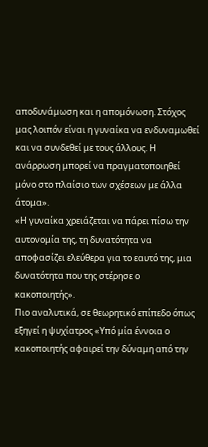αποδυνάμωση και η απομόνωση. Στόχος μας λοιπόν είναι η γυναίκα να ενδυναμωθεί και να συνδεθεί με τους άλλους. Η ανάρρωση μπορεί να πραγματοποιηθεί μόνο στο πλαίσιο των σχέσεων με άλλα άτομα».
«Η γυναίκα χρειάζεται να πάρει πίσω την αυτονομία της, τη δυνατότητα να αποφασίζει ελεύθερα για το εαυτό της, μια δυνατότητα που της στέρησε ο κακοποιητής».
Πιο αναλυτικά, σε θεωρητικό επίπεδο όπως εξηγεί η ψυχίατρος «Υπό μία έννοια ο κακοποιητής αφαιρεί την δύναμη από την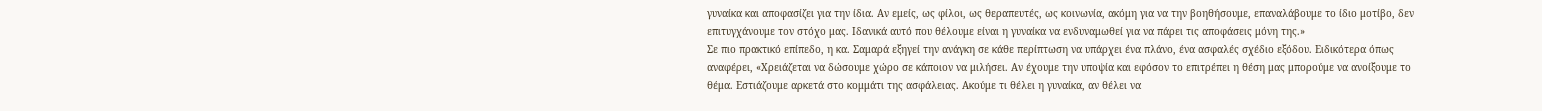γυναίκα και αποφασίζει για την ίδια. Αν εμείς, ως φίλοι, ως θεραπευτές, ως κοινωνία, ακόμη για να την βοηθήσουμε, επαναλάβουμε το ίδιο μοτίβο, δεν επιτυγχάνουμε τον στόχο μας. Ιδανικά αυτό που θέλουμε είναι η γυναίκα να ενδυναμωθεί για να πάρει τις αποφάσεις μόνη της.»
Σε πιο πρακτικό επίπεδο, η κα. Σαμαρά εξηγεί την ανάγκη σε κάθε περίπτωση να υπάρχει ένα πλάνο, ένα ασφαλές σχέδιο εξόδου. Ειδικότερα όπως αναφέρει, «Χρειάζεται να δώσουμε χώρο σε κάποιον να μιλήσει. Αν έχουμε την υποψία και εφόσον το επιτρέπει η θέση μας μπορούμε να ανοίξουμε το θέμα. Εστιάζουμε αρκετά στο κομμάτι της ασφάλειας. Ακούμε τι θέλει η γυναίκα, αν θέλει να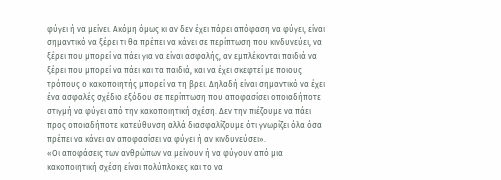φύγει ή να μείνει. Ακόμη όμως κι αν δεν έχει πάρει απόφαση να φύγει, είναι σημαντικό να ξέρει τι θα πρέπει να κάνει σε περίπτωση που κινδυνεύει, να ξέρει που μπορεί να πάει για να είναι ασφαλής, αν εμπλέκονται παιδιά να ξέρει που μπορεί να πάει και τα παιδιά, και να έχει σκεφτεί με ποιους τρόπους ο κακοποιητής μπορεί να τη βρει. Δηλαδή είναι σημαντικό να έχει ένα ασφαλές σχέδιο εξόδου σε περίπτωση που αποφασίσει οποιαδήποτε στιγμή να φύγει από την κακοποιητική σχέση. Δεν την πιέζουμε να πάει προς οποιαδήποτε κατεύθυνση αλλά διασφαλίζουμε ότι γνωρίζει όλα όσα πρέπει να κάνει αν αποφασίσει να φύγει ή αν κινδυνεύσει».
«Οι αποφάσεις των ανθρώπων να μείνουν ή να φύγουν από μια κακοποιητική σχέση είναι πολύπλοκες και το να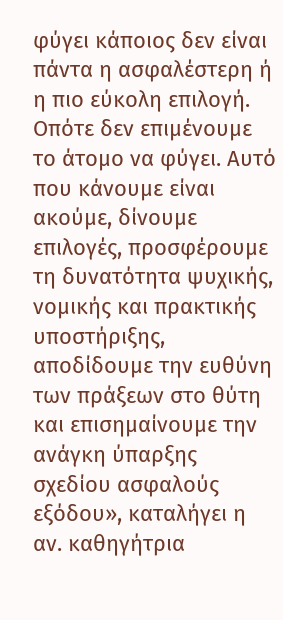φύγει κάποιος δεν είναι πάντα η ασφαλέστερη ή η πιο εύκολη επιλογή. Οπότε δεν επιμένουμε το άτομο να φύγει. Αυτό που κάνουμε είναι ακούμε, δίνουμε επιλογές, προσφέρουμε τη δυνατότητα ψυχικής, νομικής και πρακτικής υποστήριξης, αποδίδουμε την ευθύνη των πράξεων στο θύτη και επισημαίνουμε την ανάγκη ύπαρξης σχεδίου ασφαλούς εξόδου», καταλήγει η αν. καθηγήτρια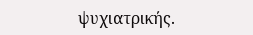ψυχιατρικής.